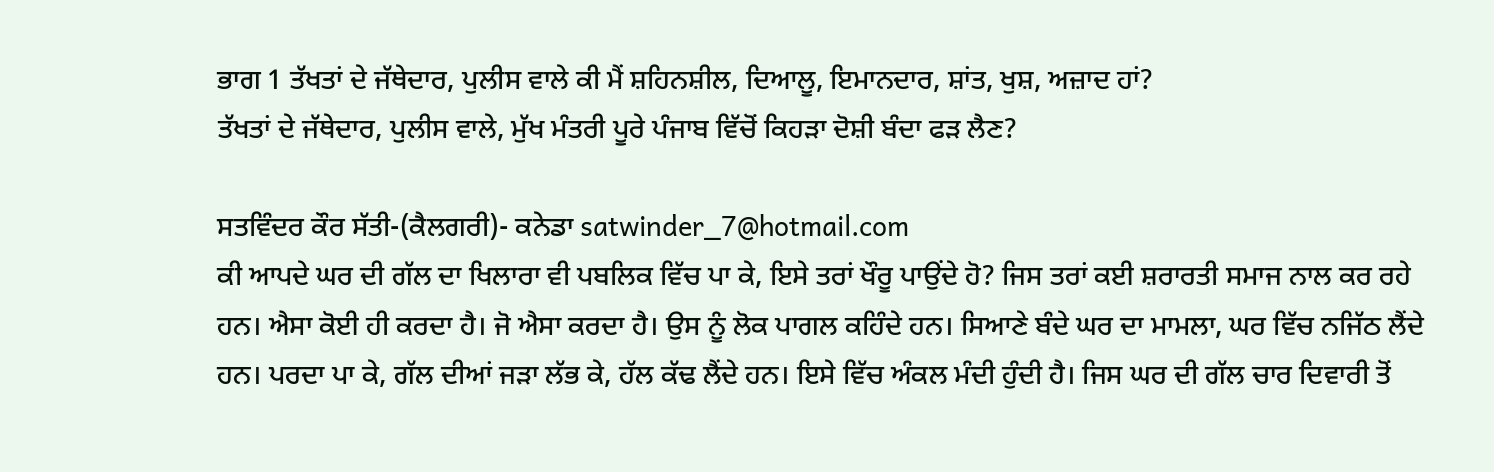ਭਾਗ 1 ਤੱਖਤਾਂ ਦੇ ਜੱਥੇਦਾਰ, ਪੁਲੀਸ ਵਾਲੇ ਕੀ ਮੈਂ ਸ਼ਹਿਨਸ਼ੀਲ, ਦਿਆਲੂ, ਇਮਾਨਦਾਰ, ਸ਼ਾਂਤ, ਖੁਸ਼, ਅਜ਼ਾਦ ਹਾਂ?
ਤੱਖਤਾਂ ਦੇ ਜੱਥੇਦਾਰ, ਪੁਲੀਸ ਵਾਲੇ, ਮੁੱਖ ਮੰਤਰੀ ਪੂਰੇ ਪੰਜਾਬ ਵਿੱਚੋਂ ਕਿਹੜਾ ਦੋਸ਼ੀ ਬੰਦਾ ਫੜ ਲੈਣ?

ਸਤਵਿੰਦਰ ਕੌਰ ਸੱਤੀ-(ਕੈਲਗਰੀ)- ਕਨੇਡਾ satwinder_7@hotmail.com
ਕੀ ਆਪਦੇ ਘਰ ਦੀ ਗੱਲ ਦਾ ਖਿਲਾਰਾ ਵੀ ਪਬਲਿਕ ਵਿੱਚ ਪਾ ਕੇ, ਇਸੇ ਤਰਾਂ ਖੌਰੂ ਪਾਉਂਦੇ ਹੋ? ਜਿਸ ਤਰਾਂ ਕਈ ਸ਼ਰਾਰਤੀ ਸਮਾਜ ਨਾਲ ਕਰ ਰਹੇ ਹਨ। ਐਸਾ ਕੋਈ ਹੀ ਕਰਦਾ ਹੈ। ਜੋ ਐਸਾ ਕਰਦਾ ਹੈ। ਉਸ ਨੂੰ ਲੋਕ ਪਾਗਲ ਕਹਿੰਦੇ ਹਨ। ਸਿਆਣੇ ਬੰਦੇ ਘਰ ਦਾ ਮਾਮਲਾ, ਘਰ ਵਿੱਚ ਨਜਿੱਠ ਲੈਂਦੇ ਹਨ। ਪਰਦਾ ਪਾ ਕੇ, ਗੱਲ ਦੀਆਂ ਜੜਾ ਲੱਭ ਕੇ, ਹੱਲ ਕੱਢ ਲੈਂਦੇ ਹਨ। ਇਸੇ ਵਿੱਚ ਅੰਕਲ ਮੰਦੀ ਹੁੰਦੀ ਹੈ। ਜਿਸ ਘਰ ਦੀ ਗੱਲ ਚਾਰ ਦਿਵਾਰੀ ਤੋਂ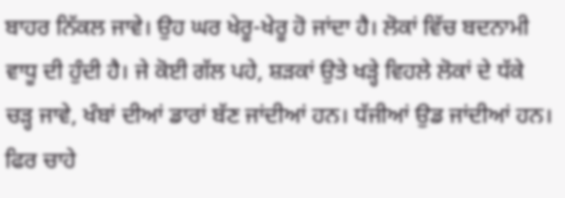ਬਾਹਰ ਨਿੱਕਲ ਜਾਵੇ। ਉਹ ਘਰ ਖੇਰੂ-ਖੇਰੂ ਹੋ ਜਾਂਦਾ ਹੈ। ਲੋਕਾਂ ਵਿੱਚ ਬਦਨਾਮੀ ਵਾਧੂ ਦੀ ਹੁੰਦੀ ਹੈ। ਜੇ ਕੋਈ ਗੱਲ ਪਹੇ, ਸ਼ੜਕਾਂ ਉਤੇ ਖੜ੍ਹੇ ਵਿਹਲੇ ਲੋਕਾਂ ਦੇ ਧੱਕੇ ਚੜ੍ਹ ਜਾਵੇ, ਖੰਬਾਂ ਦੀਆਂ ਡਾਰਾਂ ਬੱਣ ਜਾਂਦੀਆਂ ਹਨ। ਧੱਜੀਆਂ ਉਡ ਜਾਂਦੀਆਂ ਹਨ। ਫਿਰ ਚਾਹੇ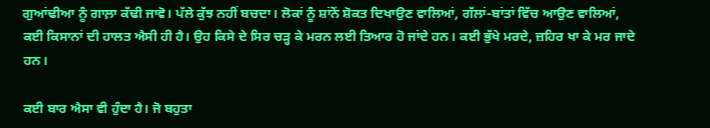ਗੁਆਂਢੀਆ ਨੂੰ ਗਾਲ਼ਾ ਕੱਢੀ ਜਾਵੋ। ਪੱਲੇ ਕੁੱਝ ਨਹੀਂ ਬਚਦਾ। ਲੋਕਾਂ ਨੂੰ ਸ਼ਾਂਨੋਂ ਸ਼ੋਕਤ ਦਿਖਾਉਣ ਵਾਲਿਆਂ, ਗੱਲਾਂ-ਬਾਂਤਾਂ ਵਿੱਚ ਆਉਣ ਵਾਲਿਆਂ, ਕਈ ਕਿਸਾਨਾਂ ਦੀ ਹਾਲਤ ਐਸੀ ਹੀ ਹੈ। ਉਹ ਕਿਸੇ ਦੇ ਸਿਰ ਚੜ੍ਹ ਕੇ ਮਰਨ ਲਈ ਤਿਆਰ ਹੋ ਜਾਂਦੇ ਹਨ। ਕਈ ਭੁੱਖੇ ਮਰਦੇ, ਜ਼ਹਿਰ ਖਾ ਕੇ ਮਰ ਜਾਦੇ ਹਨ।

ਕਈ ਬਾਰ ਐਸਾ ਵੀ ਹੁੰਦਾ ਹੈ। ਜੋ ਬਹੁਤਾ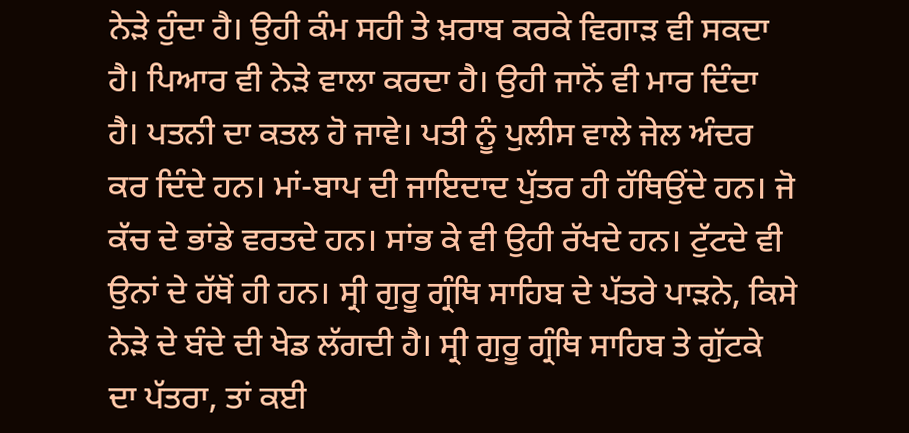ਨੇੜੇ ਹੁੰਦਾ ਹੈ। ਉਹੀ ਕੰਮ ਸਹੀ ਤੇ ਖ਼ਰਾਬ ਕਰਕੇ ਵਿਗਾੜ ਵੀ ਸਕਦਾ ਹੈ। ਪਿਆਰ ਵੀ ਨੇੜੇ ਵਾਲਾ ਕਰਦਾ ਹੈ। ਉਹੀ ਜਾਨੋਂ ਵੀ ਮਾਰ ਦਿੰਦਾ ਹੈ। ਪਤਨੀ ਦਾ ਕਤਲ ਹੋ ਜਾਵੇ। ਪਤੀ ਨੂੰ ਪੁਲੀਸ ਵਾਲੇ ਜੇਲ ਅੰਦਰ ਕਰ ਦਿੰਦੇ ਹਨ। ਮਾਂ-ਬਾਪ ਦੀ ਜਾਇਦਾਦ ਪੁੱਤਰ ਹੀ ਹੱਥਿਉਂਦੇ ਹਨ। ਜੋ ਕੱਚ ਦੇ ਭਾਂਡੇ ਵਰਤਦੇ ਹਨ। ਸਾਂਭ ਕੇ ਵੀ ਉਹੀ ਰੱਖਦੇ ਹਨ। ਟੁੱਟਦੇ ਵੀ ਉਨਾਂ ਦੇ ਹੱਥੋਂ ਹੀ ਹਨ। ਸ੍ਰੀ ਗੁਰੂ ਗ੍ਰੰਥਿ ਸਾਹਿਬ ਦੇ ਪੱਤਰੇ ਪਾੜਨੇ, ਕਿਸੇ ਨੇੜੇ ਦੇ ਬੰਦੇ ਦੀ ਖੇਡ ਲੱਗਦੀ ਹੈ। ਸ੍ਰੀ ਗੁਰੂ ਗ੍ਰੰਥਿ ਸਾਹਿਬ ਤੇ ਗੁੱਟਕੇ ਦਾ ਪੱਤਰਾ, ਤਾਂ ਕਈ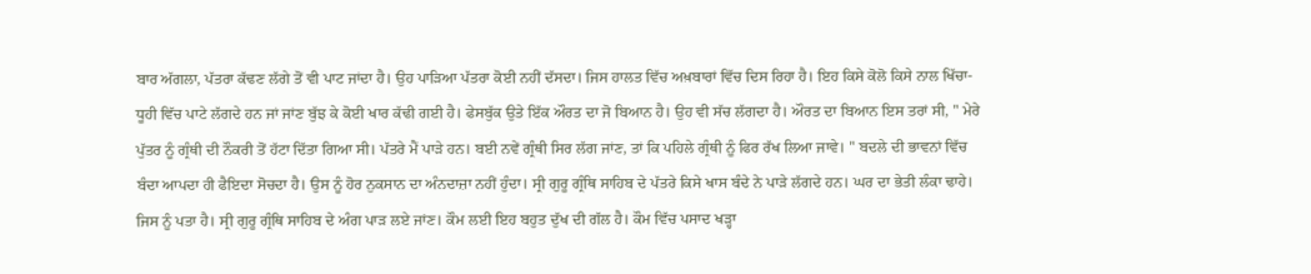ਬਾਰ ਅੱਗਲਾ, ਪੱਤਰਾ ਕੱਢਣ ਲੱਗੇ ਤੋਂ ਵੀ ਪਾਟ ਜਾਂਦਾ ਹੈ। ਉਹ ਪਾੜਿਆ ਪੱਤਰਾ ਕੋਈ ਨਹੀਂ ਦੱਸਦਾ। ਜਿਸ ਹਾਲਤ ਵਿੱਚ ਅਖ਼ਬਾਰਾਂ ਵਿੱਚ ਦਿਸ ਰਿਹਾ ਹੈ। ਇਹ ਕਿਸੇ ਕੋਲੋ ਕਿਸੇ ਨਾਲ ਖਿੱਚਾ-ਧੂਹੀ ਵਿੱਚ ਪਾਟੇ ਲੱਗਦੇ ਹਨ ਜਾਂ ਜਾਂਣ ਬੁੱਝ ਕੇ ਕੋਈ ਖਾਰ ਕੱਢੀ ਗਈ ਹੈ। ਫੇਸਬੁੱਕ ਉਤੇ ਇੱਕ ਔਰਤ ਦਾ ਜੋ ਬਿਆਨ ਹੈ। ਉਹ ਵੀ ਸੱਚ ਲੱਗਦਾ ਹੈ। ਔਰਤ ਦਾ ਬਿਆਨ ਇਸ ਤਰਾਂ ਸੀ, " ਮੇਰੇ ਪੁੱਤਰ ਨੂੰ ਗ੍ਰੰਥੀ ਦੀ ਨੌਕਰੀ ਤੋਂ ਹੱਟਾ ਦਿੱਤਾ ਗਿਆ ਸੀ। ਪੱਤਰੇ ਮੈਂ ਪਾੜੇ ਹਨ। ਬਈ ਨਵੇਂ ਗ੍ਰੰਥੀ ਸਿਰ ਲੱਗ ਜਾਂਣ, ਤਾਂ ਕਿ ਪਹਿਲੇ ਗ੍ਰੰਥੀ ਨੂੰ ਫਿਰ ਰੱਖ ਲਿਆ ਜਾਵੇ। " ਬਦਲੇ ਦੀ ਭਾਵਨਾਂ ਵਿੱਚ ਬੰਦਾ ਆਪਦਾ ਹੀ ਫੈਇਦਾ ਸੋਚਦਾ ਹੈ। ਉਸ ਨੂੰ ਹੋਰ ਨੁਕਸਾਨ ਦਾ ਅੰਨਦਾਜ਼ਾ ਨਹੀਂ ਹੁੰਦਾ। ਸ੍ਰੀ ਗੁਰੂ ਗ੍ਰੰਥਿ ਸਾਹਿਬ ਦੇ ਪੱਤਰੇ ਕਿਸੇ ਖਾਸ ਬੰਦੇ ਨੇ ਪਾੜੇ ਲੱਗਦੇ ਹਨ। ਘਰ ਦਾ ਭੇਤੀ ਲੰਕਾ ਢਾਹੇ। ਜਿਸ ਨੂੰ ਪਤਾ ਹੈ। ਸ੍ਰੀ ਗੁਰੂ ਗ੍ਰੰਥਿ ਸਾਹਿਬ ਦੇ ਅੰਗ ਪਾੜ ਲਏ ਜਾਂਣ। ਕੌਮ ਲਈ ਇਹ ਬਹੁਤ ਦੁੱਖ ਦੀ ਗੱਲ ਹੈ। ਕੌਮ ਵਿੱਚ ਪਸਾਦ ਖੜ੍ਹਾ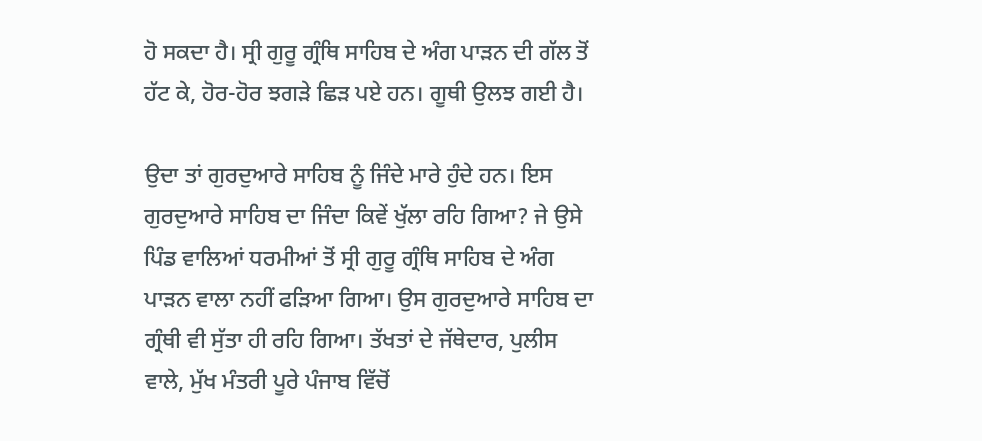ਹੋ ਸਕਦਾ ਹੈ। ਸ੍ਰੀ ਗੁਰੂ ਗ੍ਰੰਥਿ ਸਾਹਿਬ ਦੇ ਅੰਗ ਪਾੜਨ ਦੀ ਗੱਲ ਤੋਂ ਹੱਟ ਕੇ, ਹੋਰ-ਹੋਰ ਝਗੜੇ ਛਿੜ ਪਏ ਹਨ। ਗੂਥੀ ਉਲਝ ਗਈ ਹੈ।

ਉਦਾ ਤਾਂ ਗੁਰਦੁਆਰੇ ਸਾਹਿਬ ਨੂੰ ਜਿੰਦੇ ਮਾਰੇ ਹੁੰਦੇ ਹਨ। ਇਸ ਗੁਰਦੁਆਰੇ ਸਾਹਿਬ ਦਾ ਜਿੰਦਾ ਕਿਵੇਂ ਖੁੱਲਾ ਰਹਿ ਗਿਆ? ਜੇ ਉਸੇ ਪਿੰਡ ਵਾਲਿਆਂ ਧਰਮੀਆਂ ਤੋਂ ਸ੍ਰੀ ਗੁਰੂ ਗ੍ਰੰਥਿ ਸਾਹਿਬ ਦੇ ਅੰਗ ਪਾੜਨ ਵਾਲਾ ਨਹੀਂ ਫੜਿਆ ਗਿਆ। ਉਸ ਗੁਰਦੁਆਰੇ ਸਾਹਿਬ ਦਾ ਗ੍ਰੰਥੀ ਵੀ ਸੁੱਤਾ ਹੀ ਰਹਿ ਗਿਆ। ਤੱਖਤਾਂ ਦੇ ਜੱਥੇਦਾਰ, ਪੁਲੀਸ ਵਾਲੇ, ਮੁੱਖ ਮੰਤਰੀ ਪੂਰੇ ਪੰਜਾਬ ਵਿੱਚੋਂ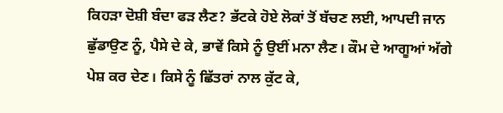ਕਿਹੜਾ ਦੋਸ਼ੀ ਬੰਦਾ ਫੜ ਲੈਣ? ਭੱਟਕੇ ਹੋਏ ਲੋਕਾਂ ਤੋਂ ਬੱਚਣ ਲਈ, ਆਪਦੀ ਜਾਨ ਛੁੱਡਾਉਣ ਨੂੰ, ਪੈਸੇ ਦੇ ਕੇ, ਭਾਵੇਂ ਕਿਸੇ ਨੂੰ ਉਈਂ ਮਨਾ ਲੈਣ। ਕੌਮ ਦੇ ਆਗੂਆਂ ਅੱਗੇ ਪੇਸ਼ ਕਰ ਦੇਣ। ਕਿਸੇ ਨੂੰ ਛਿੱਤਰਾਂ ਨਾਲ ਕੁੱਟ ਕੇ,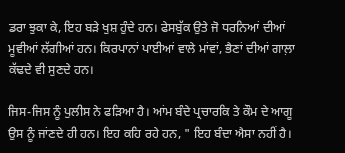ਡਰਾ ਝੁਕਾ ਕੇ, ਇਹ ਬੜੇ ਖੁਸ਼ ਹੁੰਦੇ ਹਨ। ਫੇਸਬੁੱਕ ਉਤੇ ਜੋ ਧਰਨਿਆਂ ਦੀਆਂ ਮੂਵੀਆਂ ਲੱਗੀਆਂ ਹਨ। ਕਿਰਪਾਨਾਂ ਪਾਈਆਂ ਵਾਲੇ ਮਾਂਵਾਂ, ਭੈਣਾਂ ਦੀਆਂ ਗਾਲ਼ਾ ਕੱਢਦੇ ਵੀ ਸੁਣਦੇ ਹਨ।

ਜਿਸ-ਜਿਸ ਨੂੰ ਪੁਲੀਸ ਨੇ ਫੜਿਆ ਹੈ। ਆਂਮ ਬੰਦੇ ਪ੍ਰਚਾਰਕਿ ਤੇ ਕੌਮ ਦੇ ਆਗੂ ਉਸ ਨੂੰ ਜਾਂਣਦੇ ਹੀ ਹਨ। ਇਹ ਕਹਿ ਰਹੇ ਹਨ, " ਇਹ ਬੰਦਾ ਐਸਾ ਨਹੀਂ ਹੈ।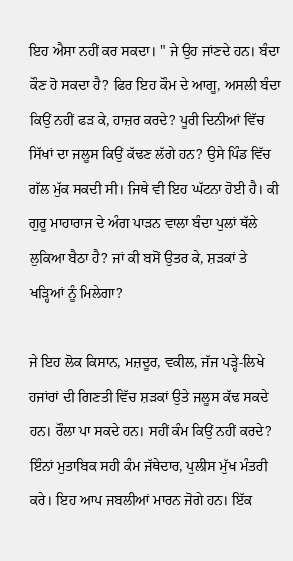ਇਹ ਐਸਾ ਨਹੀਂ ਕਰ ਸਕਦਾ। " ਜੇ ਉਹ ਜਾਂਣਦੇ ਹਨ। ਬੰਦਾ ਕੌਣ ਹੋ ਸਕਦਾ ਹੈ? ਫਿਰ ਇਹ ਕੌਮ ਦੇ ਆਗੂ, ਅਸਲੀ ਬੰਦਾ ਕਿਉਂ ਨਹੀਂ ਫੜ ਕੇ, ਹਾਜ਼ਰ ਕਰਦੇ? ਪੂਰੀ ਦਿਨੀਆਂ ਵਿੱਚ ਸਿੱਖਾਂ ਦਾ ਜਲੂਸ ਕਿਉਂ ਕੱਢਣ ਲੱਗੇ ਹਨ? ਉਸੇ ਪਿੰਡ ਵਿੱਚ ਗੱਲ ਮੁੱਕ ਸਕਦੀ ਸੀ। ਜਿਥੇ ਵੀ ਇਹ ਘੱਟਨਾ ਹੋਈ ਹੈ। ਕੀ ਗੁਰੂ ਮਾਹਾਰਾਜ ਦੇ ਅੰਗ ਪਾੜਨ ਵਾਲਾ ਬੰਦਾ ਪੁਲਾਂ ਥੱਲੇ ਲੁਕਿਆ ਬੈਠਾ ਹੈ? ਜਾਂ ਕੀ ਬਸੋਂ ਉਤਰ ਕੇ, ਸ਼ੜਕਾਂ ਤੇ ਖੜ੍ਹਿਆਂ ਨੂੰ ਮਿਲੇਗਾ?

ਜੇ ਇਹ ਲੋਕ ਕਿਸਾਨ, ਮਜ਼ਦੂਰ, ਵਕੀਲ, ਜੱਜ ਪੜ੍ਹੇ-ਲਿਖੇ ਹਜਾਂਰਾਂ ਦੀ ਗਿਣਤੀ ਵਿੱਚ ਸ਼ੜਕਾਂ ਉਤੇ ਜਲੂਸ ਕੱਢ ਸਕਦੇ ਹਨ। ਰੌਲਾ ਪਾ ਸਕਦੇ ਹਨ। ਸਹੀਂ ਕੰਮ ਕਿਉਂ ਨਹੀਂ ਕਰਦੇ? ਇੰਨਾਂ ਮੁਤਾਬਿਕ ਸਹੀ ਕੰਮ ਜੱਥੇਦਾਰ, ਪੁਲੀਸ ਮੁੱਖ ਮੰਤਰੀ ਕਰੇ। ਇਹ ਆਪ ਜਬਲੀਆਂ ਮਾਰਨ ਜੋਗੇ ਹਨ। ਇੱਕ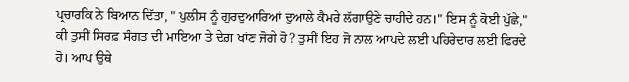ਪ੍ਰਚਾਰਕਿ ਨੇ ਬਿਆਨ ਦਿੱਤਾ, " ਪੁਲੀਸ ਨੂੰ ਗੁਰਦੁਆਰਿਆਂ ਦੁਆਲੇ ਕੈਮਰੇ ਲੱਗਾਉਣੇ ਚਾਹੀਦੇ ਹਨ।" ਇਸ ਨੂੰ ਕੋਈ ਪੁੱਛੇ," ਕੀ ਤੁਸੀਂ ਸਿਰਫ਼ ਸੰਗਤ ਦੀ ਮਾਇਆ ਤੇ ਦੇਗ਼ ਖਾਂਣ ਜੋਗੇ ਹੋ? ਤੁਸੀਂ ਇਹ ਜੋ ਨਾਲ ਆਪਦੇ ਲਈ ਪਹਿਰੇਦਾਰ ਲਈ ਫਿਰਦੇ ਹੋ। ਆਪ ਉਥੇ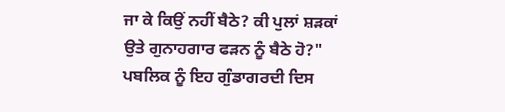ਜਾ ਕੇ ਕਿਉਂ ਨਹੀਂ ਬੈਠੇ? ਕੀ ਪੁਲਾਂ ਸ਼ੜਕਾਂ ਉਤੇ ਗੁਨਾਹਗਾਰ ਫੜਨ ਨੂੰ ਬੈਠੇ ਹੋ?" ਪਬਲਿਕ ਨੂੰ ਇਹ ਗੁੰਡਾਗਰਦੀ ਦਿਸ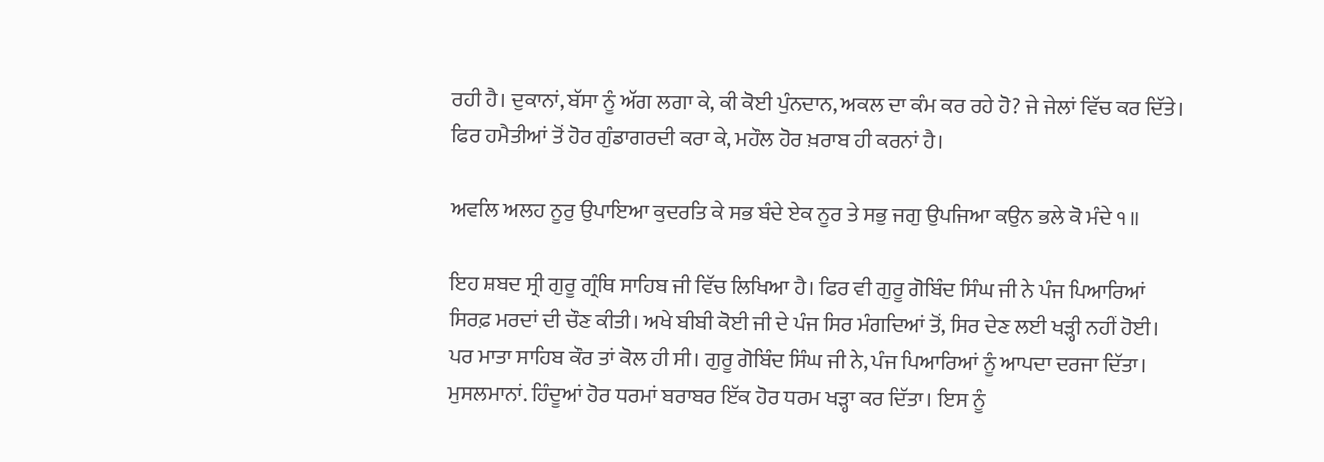ਰਹੀ ਹੈ। ਦੁਕਾਨਾਂ, ਬੱਸਾ ਨੂੰ ਅੱਗ ਲਗਾ ਕੇ, ਕੀ ਕੋਈ ਪੁੰਨਦਾਨ, ਅਕਲ ਦਾ ਕੰਮ ਕਰ ਰਹੇ ਹੋ? ਜੇ ਜੇਲਾਂ ਵਿੱਚ ਕਰ ਦਿੱਤੇ। ਫਿਰ ਹਮੈਤੀਆਂ ਤੋਂ ਹੋਰ ਗੁੰਡਾਗਰਦੀ ਕਰਾ ਕੇ, ਮਹੌਲ ਹੋਰ ਖ਼ਰਾਬ ਹੀ ਕਰਨਾਂ ਹੈ।

ਅਵਲਿ ਅਲਹ ਨੂਰੁ ਉਪਾਇਆ ਕੁਦਰਤਿ ਕੇ ਸਭ ਬੰਦੇ ਏਕ ਨੂਰ ਤੇ ਸਭੁ ਜਗੁ ਉਪਜਿਆ ਕਉਨ ਭਲੇ ਕੋ ਮੰਦੇ ੧॥

ਇਹ ਸ਼ਬਦ ਸ੍ਰੀ ਗੁਰੂ ਗ੍ਰੰਥਿ ਸਾਹਿਬ ਜੀ ਵਿੱਚ ਲਿਖਿਆ ਹੈ। ਫਿਰ ਵੀ ਗੁਰੂ ਗੋਬਿੰਦ ਸਿੰਘ ਜੀ ਨੇ ਪੰਜ ਪਿਆਰਿਆਂ ਸਿਰਫ਼ ਮਰਦਾਂ ਦੀ ਚੌਣ ਕੀਤੀ। ਅਖੇ ਬੀਬੀ ਕੋਈ ਜੀ ਦੇ ਪੰਜ ਸਿਰ ਮੰਗਦਿਆਂ ਤੋਂ, ਸਿਰ ਦੇਣ ਲਈ ਖੜ੍ਹੀ ਨਹੀਂ ਹੋਈ। ਪਰ ਮਾਤਾ ਸਾਹਿਬ ਕੌਰ ਤਾਂ ਕੋਲ ਹੀ ਸੀ। ਗੁਰੂ ਗੋਬਿੰਦ ਸਿੰਘ ਜੀ ਨੇ, ਪੰਜ ਪਿਆਰਿਆਂ ਨੂੰ ਆਪਦਾ ਦਰਜਾ ਦਿੱਤਾ। ਮੁਸਲਮਾਨਾਂ. ਹਿੰਦੂਆਂ ਹੋਰ ਧਰਮਾਂ ਬਰਾਬਰ ਇੱਕ ਹੋਰ ਧਰਮ ਖੜ੍ਹਾ ਕਰ ਦਿੱਤਾ। ਇਸ ਨੂੰ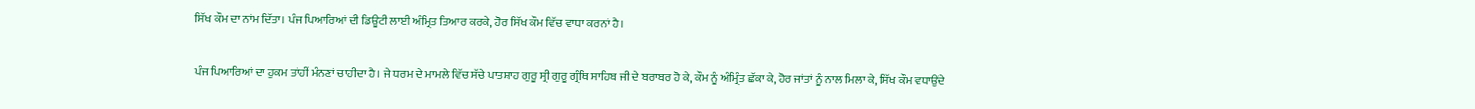ਸਿੱਖ ਕੌਮ ਦਾ ਨਾਂਮ ਦਿੱਤਾ। ਪੰਜ ਪਿਆਰਿਆਂ ਦੀ ਡਿਊਟੀ ਲਾਈ ਅੰਮ੍ਰਿਤ ਤਿਆਰ ਕਰਕੇ, ਹੋਰ ਸਿੱਖ ਕੌਮ ਵਿੱਚ ਵਾਧਾ ਕਰਨਾਂ ਹੈ।

ਪੰਜ ਪਿਆਰਿਆਂ ਦਾ ਹੁਕਮ ਤਾਂਹੀਂ ਮੰਨਣਾਂ ਚਾਹੀਦਾ ਹੈ। ਜੇ ਧਰਮ ਦੇ ਮਾਮਲੇ ਵਿੱਚ ਸੱਚੇ ਪਾਤਸ਼ਾਹ ਗੁਰੂ ਸ੍ਰੀ ਗੁਰੂ ਗ੍ਰੰਥਿ ਸਾਹਿਬ ਜੀ ਦੇ ਬਰਾਬਰ ਹੋ ਕੇ, ਕੌਮ ਨੂੰ ਅੰਮ੍ਰਿੰਤ ਛੱਕਾ ਕੇ, ਹੋਰ ਜਾਂਤਾਂ ਨੂੰ ਨਾਲ ਮਿਲਾ ਕੇ, ਸਿੱਖ ਕੌਮ ਵਧਾਉਂਦੇ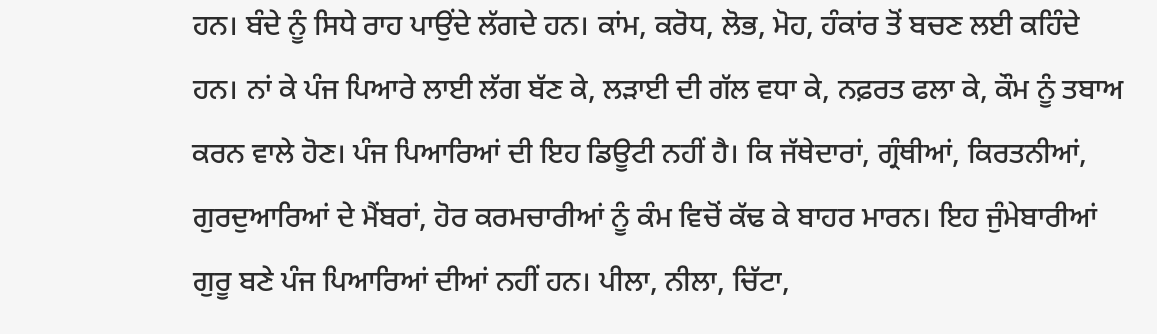ਹਨ। ਬੰਦੇ ਨੂੰ ਸਿਧੇ ਰਾਹ ਪਾਉਂਦੇ ਲੱਗਦੇ ਹਨ। ਕਾਂਮ, ਕਰੋਧ, ਲੋਭ, ਮੋਹ, ਹੰਕਾਂਰ ਤੋਂ ਬਚਣ ਲਈ ਕਹਿੰਦੇ ਹਨ। ਨਾਂ ਕੇ ਪੰਜ ਪਿਆਰੇ ਲਾਈ ਲੱਗ ਬੱਣ ਕੇ, ਲੜਾਈ ਦੀ ਗੱਲ ਵਧਾ ਕੇ, ਨਫ਼ਰਤ ਫਲਾ ਕੇ, ਕੌਮ ਨੂੰ ਤਬਾਅ ਕਰਨ ਵਾਲੇ ਹੋਣ। ਪੰਜ ਪਿਆਰਿਆਂ ਦੀ ਇਹ ਡਿਊਟੀ ਨਹੀਂ ਹੈ। ਕਿ ਜੱਥੇਦਾਰਾਂ, ਗ੍ਰੰਥੀਆਂ, ਕਿਰਤਨੀਆਂ, ਗੁਰਦੁਆਰਿਆਂ ਦੇ ਮੈਂਬਰਾਂ, ਹੋਰ ਕਰਮਚਾਰੀਆਂ ਨੂੰ ਕੰਮ ਵਿਚੋਂ ਕੱਢ ਕੇ ਬਾਹਰ ਮਾਰਨ। ਇਹ ਜੁੰਮੇਬਾਰੀਆਂ ਗੁਰੂ ਬਣੇ ਪੰਜ ਪਿਆਰਿਆਂ ਦੀਆਂ ਨਹੀਂ ਹਨ। ਪੀਲਾ, ਨੀਲਾ, ਚਿੱਟਾ,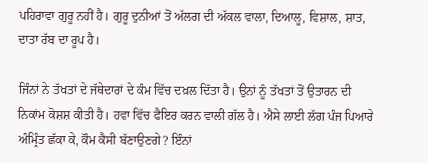ਪਹਿਰਾਵਾ ਗੁਰੂ ਨਹੀਂ ਹੈ। ਗੁਰੂ ਦੁਨੀਆਂ ਤੋਂ ਅੱਲਗ ਦੀ ਅੱਕਲ ਵਾਲਾ, ਦਿਆਲੂ, ਵਿਸ਼ਾਲ, ਸ਼ਾਤ, ਦਾਤਾ ਰੱਬ ਦਾ ਰੂਪ ਹੈ।

ਜਿੰਨਾਂ ਨੇ ਤੱਖਤਾਂ ਦੇ ਜੱਥੇਦਾਰਾਂ ਦੇ ਕੰਮ ਵਿੱਚ ਦਖ਼ਲ ਦਿੱਤਾ ਹੈ। ਉਨਾਂ ਨੂੰ ਤੱਖਤਾਂ ਤੋਂ ਉਤਾਰਨ ਦੀ ਨਿਕਾਂਮ ਕੋਸ਼ਸ਼ ਕੀਤੀ ਹੈ। ਹਵਾ ਵਿੱਚ ਫੈਇਰ ਕਰਨ ਵਾਲੀ ਗੱਲ ਹੈ। ਐਸੇ ਲਾਈ ਲੱਗ ਪੰਜ ਪਿਆਰੇ ਅੰਮ੍ਰਿੰਤ ਛੱਕਾ ਕੇ, ਕੌਮ ਕੈਸੀ ਬੱਣਾਉਣਗੇ? ਇੰਨਾਂ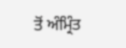ਤੋਂ ਅੰਮ੍ਰਿੰਤ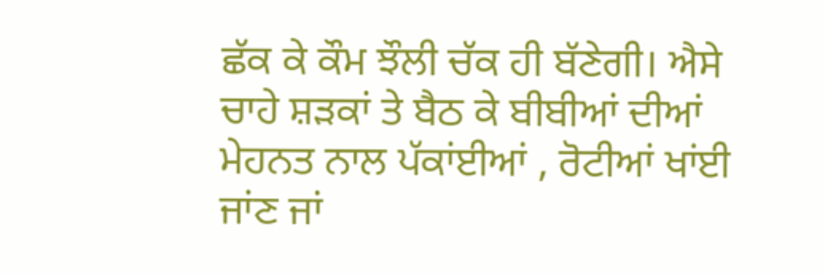ਛੱਕ ਕੇ ਕੌਮ ਝੌਲੀ ਚੱਕ ਹੀ ਬੱਣੇਗੀ। ਐਸੇ ਚਾਹੇ ਸ਼ੜਕਾਂ ਤੇ ਬੈਠ ਕੇ ਬੀਬੀਆਂ ਦੀਆਂ ਮੇਹਨਤ ਨਾਲ ਪੱਕਾਂਈਆਂ , ਰੋਟੀਆਂ ਖਾਂਈ ਜਾਂਣ ਜਾਂ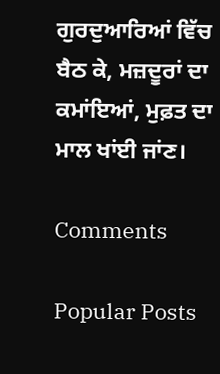ਗੁਰਦੁਆਰਿਆਂ ਵਿੱਚ ਬੈਠ ਕੇ, ਮਜ਼ਦੂਰਾਂ ਦਾ ਕਮਾਂਇਆਂ, ਮੁਫ਼ਤ ਦਾ ਮਾਲ ਖਾਂਈ ਜਾਂਣ।

Comments

Popular Posts